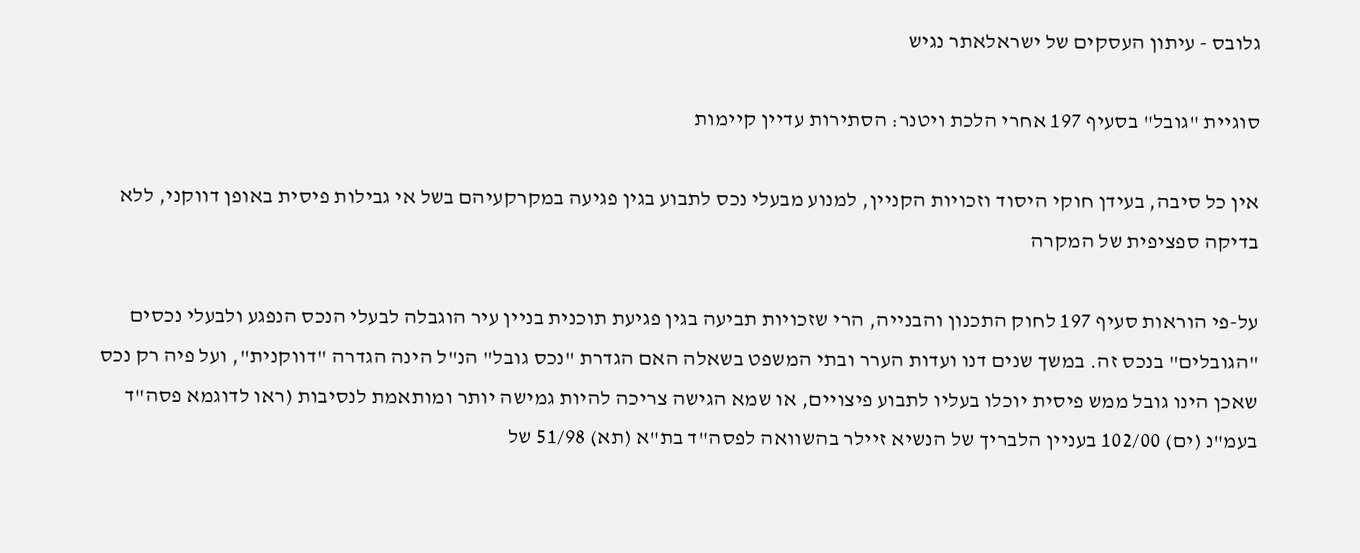גלובס - עיתון העסקים של ישראלאתר נגיש

סוגיית "גובל" בסעיף 197 אחרי הלכת ויטנר: הסתירות עדיין קיימות

אין כל סיבה, בעידן חוקי היסוד וזכויות הקניין, למנוע מבעלי נכס לתבוע בגין פגיעה במקרקעיהם בשל אי גבילות פיסית באופן דווקני, ללא בדיקה ספציפית של המקרה

על-פי הוראות סעיף 197 לחוק התכנון והבנייה, הרי שזכויות תביעה בגין פגיעת תוכנית בניין עיר הוגבלה לבעלי הנכס הנפגע ולבעלי נכסים "הגובלים" בנכס זה. במשך שנים דנו ועדות הערר ובתי המשפט בשאלה האם הגדרת "נכס גובל" הנ"ל הינה הגדרה "דווקנית", ועל פיה רק נכס שאכן הינו גובל ממש פיסית יוכלו בעליו לתבוע פיצויים, או שמא הגישה צריכה להיות גמישה יותר ומותאמת לנסיבות (ראו לדוגמא פסה"ד בעמ"נ (ים) 102/00 בעניין הלבריך של הנשיא זיילר בהשוואה לפסה"ד בת"א (תא) 51/98 של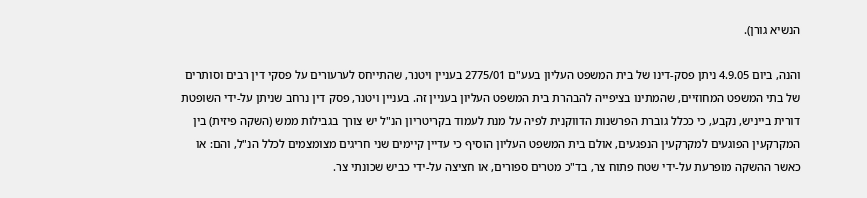הנשיא גורן).

והנה, ביום 4.9.05 ניתן פסק-דינו של בית המשפט העליון בעע"ם 2775/01 בעניין ויטנר, שהתייחס לערעורים על פסקי דין רבים וסותרים של בתי המשפט המחוזיים, שהמתינו בציפייה להבהרת בית המשפט העליון בעניין זה. בעניין ויטנר, פסק דין נרחב שניתן על-ידי השופטת דורית בייניש, נקבע, כי ככלל גוברת הפרשנות הדווקנית לפיה על מנת לעמוד בקריטריון הנ"ל יש צורך בגבילות ממש (השקה פיזית) בין המקרקעין הפוגעים למקרקעין הנפגעים, אולם בית המשפט העליון הוסיף כי עדיין קיימים שני חריגים מצומצמים לכלל הנ"ל, והם: או כאשר ההשקה מופרעת על-ידי שטח פתוח צר, בד"כ מטרים ספורים, או חציצה על-ידי כביש שכונתי צר.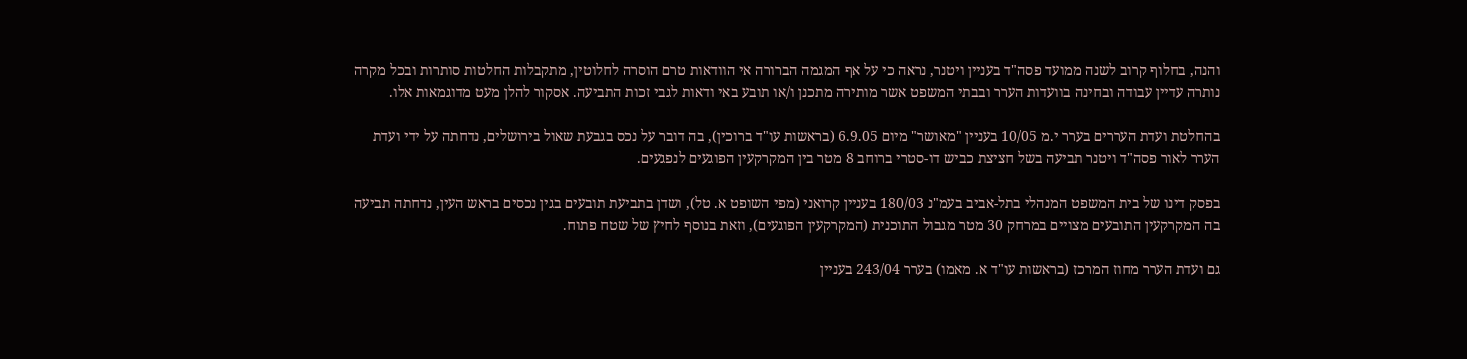והנה, בחלוף קרוב לשנה ממועד פסה"ד בעניין ויטנר, נראה כי על אף המגמה הברורה אי הוודאות טרם הוסרה לחלוטין, מתקבלות החלטות סותרות ובכל מקרה נותרה עדיין עבודה ובחינה בוועדות הערר ובבתי המשפט אשר מותירה מתכנן ו/או תובע באי ודאות לגבי זכות התביעה. אסקור להלן מעט מדוגמאות אלו.

בהחלטת ועדת העררים בערר י.מ 10/05 בעניין "מאושר" מיום 6.9.05 (בראשות עו"ד ברוכין), בה דובר על נכס בגבעת שאול בירושלים, נדחתה על ידי ועדת הערר לאור פסה"ד ויטנר תביעה בשל חציצת כביש דו-סטרי ברוחב 8 מטר בין המקרקעין הפוגעים לנפגעים.

בפסק דינו של בית המשפט המנהלי בתל-אביב בעמ"נ 180/03 בעניין קרואני (מפי השופט א. טל), ושדן בתביעת תובעים בגין נכסים בראש העין, נדחתה תביעה בה המקרקעין התובעים מצויים במרחק 30 מטר מגבול התוכנית (המקרקעין הפוגעים), וזאת בנוסף לחיץ של שטח פתוח.

גם ועדת הערר מחוז המרכז (בראשות עו"ד א. מאמו) בערר 243/04 בעניין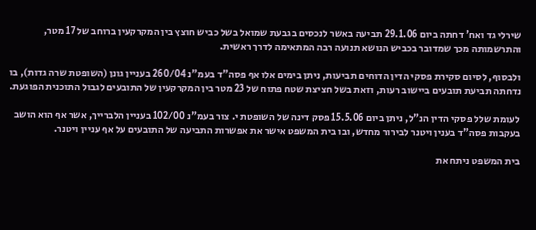שירלי גד ואח' דחתה ביום 29.1.06 תביעה באשר לנכסים בגבעת שמואל בשל כביש חוצץ בין המקרקעין ברוחב של 17 מטר, והתרשמותה מכך שמדובר בכביש הנושא תנועה רבה המתאימה לדרך ראשית.

ולבסוף, לסיום סקירת פסקי הדין הדוחים תביעות, ניתן בימים אלו אף פסה"ד בעמ"נ 260/04 בעניין גונן (השופטת שרה גדות), בו נדחתה תביעת תובעים ביישוב רעות, וזאת בשל חציצת שטח פתוח של 23 מטר בין המקרקעין של התובעים לגבול התוכנית הפוגעת.

לעומת שלל פסקי הדין הנ"ל, ניתן ביום 15.5.06 פסק דינה של השופטת י. צור בעמ"נ 102/00 בעניין הלברייך, אשר אף הוא הושב בעקבות פסה"ד בענין ויטנר לבירור מחדש, ובו בית המשפט אישר את אפשרות התביעה של התובעים על אף עניין ויטנר.

בית המשפט ניתח את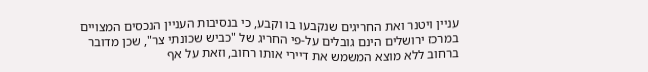עניין ויטנר ואת החריגים שנקבעו בו וקבע, כי בנסיבות העניין הנכסים המצויים במרכז ירושלים הינם גובלים על-פי החריג של "כביש שכונתי צר", שכן מדובר ברחוב ללא מוצא המשמש את דיירי אותו רחוב, וזאת על אף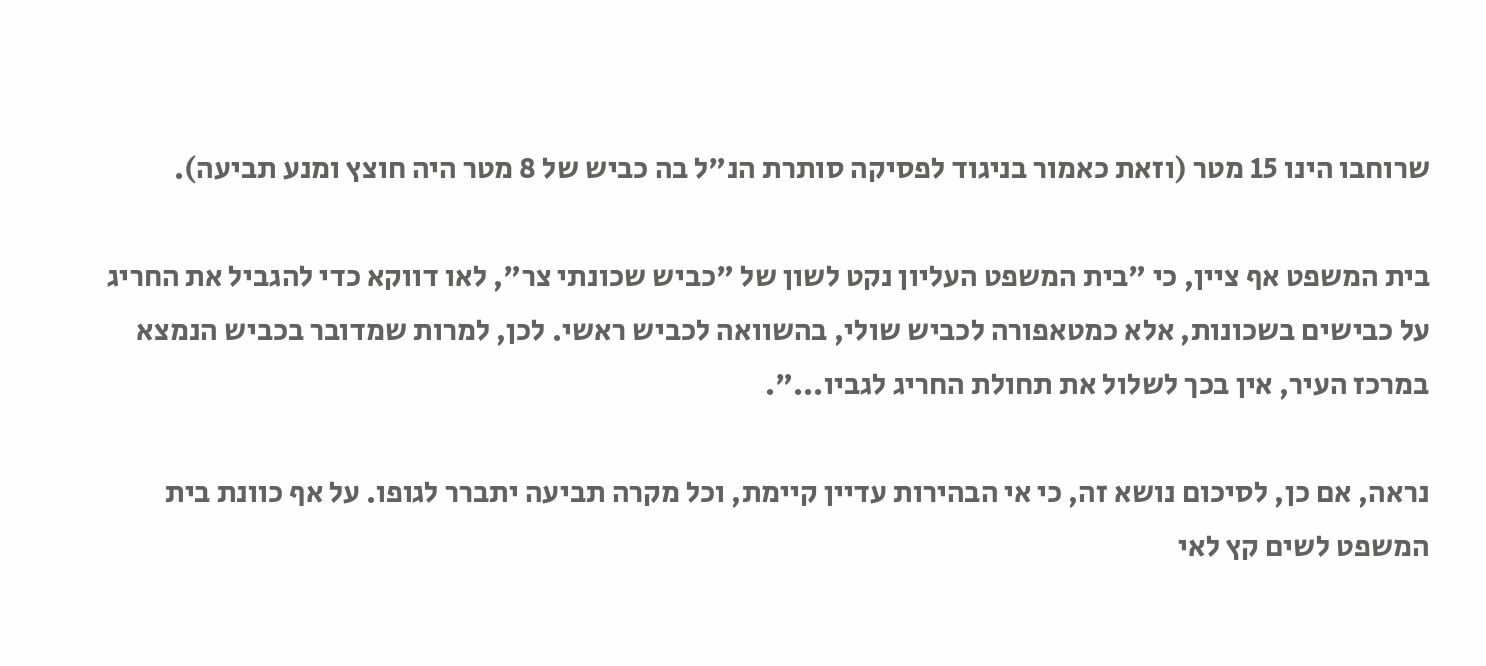שרוחבו הינו 15 מטר (וזאת כאמור בניגוד לפסיקה סותרת הנ"ל בה כביש של 8 מטר היה חוצץ ומנע תביעה).

בית המשפט אף ציין, כי "בית המשפט העליון נקט לשון של "כביש שכונתי צר", לאו דווקא כדי להגביל את החריג על כבישים בשכונות, אלא כמטאפורה לכביש שולי, בהשוואה לכביש ראשי. לכן, למרות שמדובר בכביש הנמצא במרכז העיר, אין בכך לשלול את תחולת החריג לגביו...".

נראה, אם כן, לסיכום נושא זה, כי אי הבהירות עדיין קיימת, וכל מקרה תביעה יתברר לגופו. על אף כוונת בית המשפט לשים קץ לאי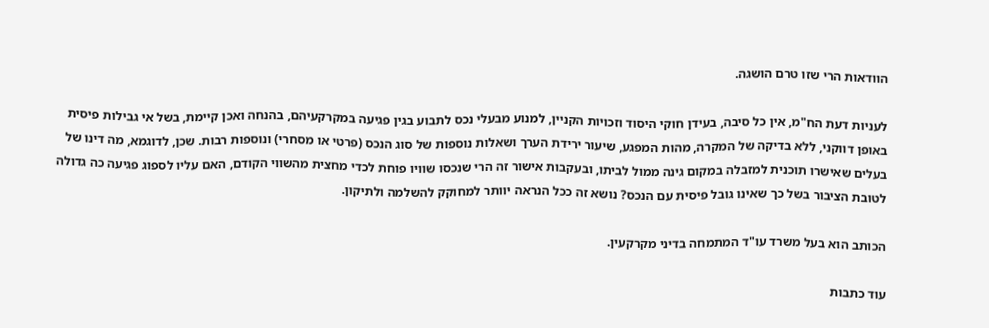הוודאות הרי שזו טרם הושגה.

לעניות דעת הח"מ, אין כל סיבה, בעידן חוקי היסוד וזכויות הקניין, למנוע מבעלי נכס לתבוע בגין פגיעה במקרקעיהם, בהנחה ואכן קיימת, בשל אי גבילות פיסית באופן דווקני, ללא בדיקה של המקרה, מהות המפגע, שיעור ירידת הערך ושאלות נוספות של סוג הנכס (פרטי או מסחרי) ונוספות רבות. שכן, לדוגמא, מה דינו של בעלים שאישרו תוכנית למזבלה במקום גינה ממול לביתו, ובעקבות אישור זה הרי שנכסו שוויו פוחת לכדי מחצית מהשווי הקודם, האם עליו לספוג פגיעה כה גדולה לטובת הציבור בשל כך שאינו גובל פיסית עם הנכס? נושא זה ככל הנראה יוותר למחוקק להשלמה ולתיקון.

הכותב הוא בעל משרד עו"ד המתמחה בדיני מקרקעין.

עוד כתבות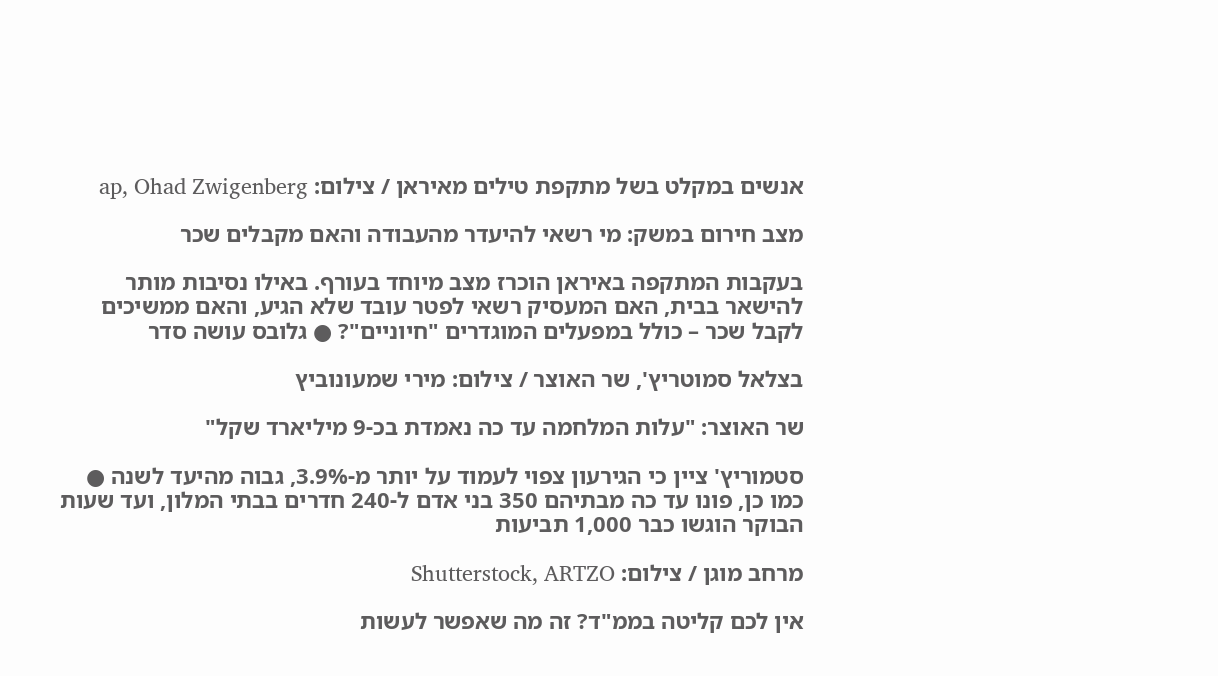אנשים במקלט בשל מתקפת טילים מאיראן / צילום: ap, Ohad Zwigenberg

מצב חירום במשק: מי רשאי להיעדר מהעבודה והאם מקבלים שכר

בעקבות המתקפה באיראן הוכרז מצב מיוחד בעורף. באילו נסיבות מותר להישאר בבית, האם המעסיק רשאי לפטר עובד שלא הגיע, והאם ממשיכים לקבל שכר – כולל במפעלים המוגדרים "חיוניים"? ● גלובס עושה סדר

בצלאל סמוטריץ', שר האוצר / צילום: מירי שמעונוביץ

שר האוצר: "עלות המלחמה עד כה נאמדת בכ-9 מיליארד שקל"

סטמוריץ' ציין כי הגירעון צפוי לעמוד על יותר מ-3.9%, גבוה מהיעד לשנה ● כמו כן, פונו עד כה מבתיהם 350 בני אדם ל-240 חדרים בבתי המלון, ועד שעות הבוקר הוגשו כבר 1,000 תביעות

מרחב מוגן / צילום: Shutterstock, ARTZO

אין לכם קליטה בממ"ד? זה מה שאפשר לעשות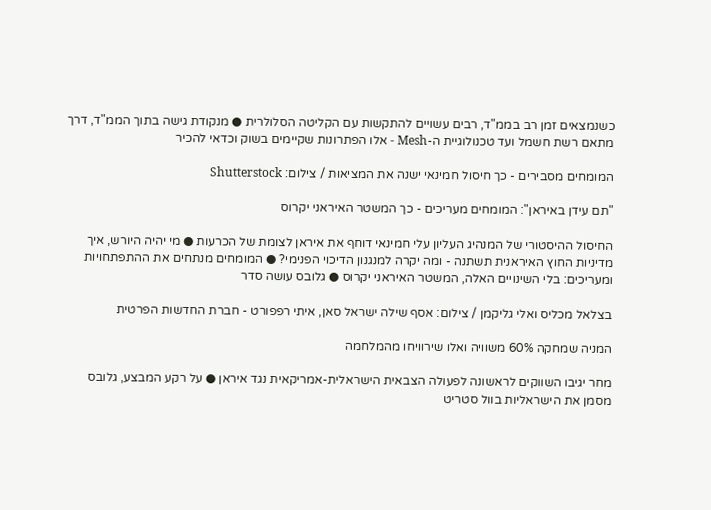כשנמצאים זמן רב בממ"ד, רבים עשויים להתקשות עם הקליטה הסלולרית ● מנקודת גישה בתוך הממ"ד, דרך מתאם רשת חשמל ועד טכנולוגיית ה-Mesh - אלו הפתרונות שקיימים בשוק וכדאי להכיר

המומחים מסבירים - כך חיסול חמינאי ישנה את המציאות / צילום: Shutterstock

"תם עידן באיראן": המומחים מעריכים - כך המשטר האיראני יקרוס

החיסול ההיסטורי של המנהיג העליון עלי חמינאי דוחף את איראן לצומת של הכרעות ● מי יהיה היורש, איך מדיניות החוץ האיראנית תשתנה - ומה יקרה למנגנון הדיכוי הפנימי? ● המומחים מנתחים את ההתפתחויות ומעריכים: בלי השינויים האלה, המשטר האיראני יקרוס ● גלובס עושה סדר

בצלאל מכליס ואלי גליקמן / צילום: אסף שילה ישראל סאן, איתי רפפורט - חברת החדשות הפרטית

המניה שמחקה 60% משוויה ואלו שירוויחו מהמלחמה

מחר יגיבו השווקים לראשונה לפעולה הצבאית הישראלית-אמריקאית נגד איראן ● על רקע המבצע, גלובס מסמן את הישראליות בוול סטריט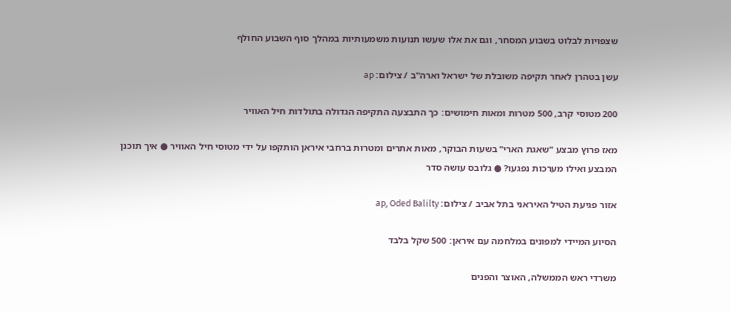שצפויות לבלוט בשבוע המסחר, וגם את אלו שעשו תנועות משמעותיות במהלך סוף השבוע החולף

עשן בטהרן לאחר תקיפה משובלת של ישראל וארה''ב / צילום: ap

200 מטוסי קרב, 500 מטרות ומאות חימושים: כך התבצעה התקיפה הגדולה בתולדות חיל האוויר

מאז פרוץ מבצע "שאגת הארי" בשעות הבוקר, מאות אתרים ומטרות ברחבי איראן הותקפו על ידי מטוסי חיל האוויר ● איך תוכנן המבצע ואילו מערכות נפגעו? ● גלובס עושה סדר

אזור פגיעת הטיל האיראני בתל אביב / צילום: ap, Oded Balilty

הסיוע המיידי למפונים במלחמה עם איראן: 500 שקל בלבד

משרדי ראש הממשלה, האוצר והפנים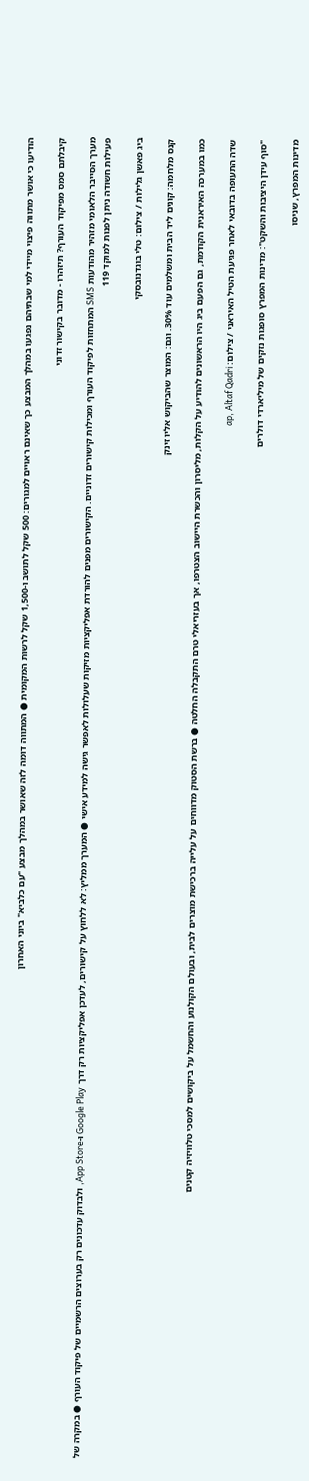הודיעו כי אושר מתווה פיצוי מיידי למי שבתיהם נפגעו במהלך המבצע כך שאינם ראויים למגורים: 500 שקל לתושב ו-1,500 שקל לרשות המקומית ● המתווה דומה לזה שאושר במהלך מבצע "עם כלביא" ביוני האחרון

קיבלתם סמס מפיקוד העורף? תיזהרו - מדובר בקישור זדוני

מערך הסייבר הלאומי מזהיר מהודעות SMS המתחזות לפיקוד העורף ומכילות קישורים זדוניים. הקישורים מפנים להורדת אפליקציות מזיקות שעלולות לאפשר גישה למידע אישי ● המערך ממליץ: לא ללחוץ על קישורים, לעדכן אפליקציות רק דרך Google Play ו-App Store, ולבדוק עדכונים רק בערוצים הרשמיים של פיקוד העורף ● במקרה של פעילות חשודה ניתן לפנות למוקד 119

ביג פאשן גלילות / צילום: טלי בוגדנובסקי

קנס מלחמה: קונים ליד הבית ומשלמים עוד 30%. וגם: המוצר שהביקוש אליו זינק

כמו במערכה האיראנית הקודמת, גם הפעם ביג היו הראשונים להודיע על הקלות, מליסרון והכשרת היישוב הצטרפו, אך בעזריאלי טרם התקבלה החלטה ● ברשת הסטוק מדווחים על עלייה ברכישת מוצרים לבית, ובעולם הקולנוע והחשמל על ביקושים למסכי טלוויזיה קטנים

שדה התעופה בדובאי לאחר פגיעת הטיל האיראני / צילום: ap, Altaf Qadri

"סוף עידן היציבות והשקט": מדינות המפרץ סופגות נזקים של מיליארדי דולרים

מדינות המפרץ, שניסו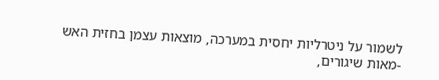לשמור על ניטרליות יחסית במערכה, מוצאות עצמן בחזית האש -מאות שיגורים,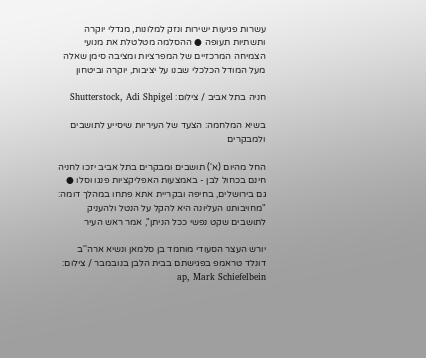עשרות פגיעות ישירות ונזק למלונות, מגדלי יוקרה ותשתיות תעופה ● ההסלמה מטלטלת את מנועי הצמיחה המרכזיים של המפרציות ומציבה סימן שאלה מעל המודל הכלכלי שבנו על יציבות, יוקרה וביטחון

חניה בתל אביב / צילום: Shutterstock, Adi Shpigel

בשיא המלחמה: הצעד של העיריות שיסייע לתושבים ולמבקרים

החל מהיום (א') תושבים ומבקרים בתל אביב יזכו לחניה חינם בכחול לבן - באמצעות האפליקציות פנגו וסלו ● גם בירושלים, בחיפה ובקריית אתא פתחו במהלך דומה: "מחויבותנו העליונה היא להקל על הנטל ולהעניק לתושבים שקט נפשי ככל הניתן", אמר ראש העיר

יורש העצר הסעודי מוחמד בן סלמאן ונשיא ארה''ב דונלד טראמפ בפגישתם בבית הלבן בנובמבר / צילום: ap, Mark Schiefelbein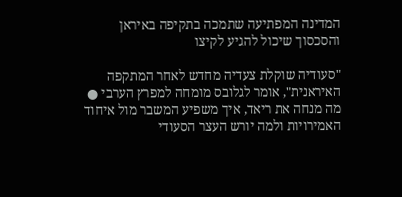המדינה המפתיעה שתמכה בתקיפה באיראן והסכסוך שיכול להגיע לקיצו

"סעודיה שוקלת צעדיה מחדש לאחר המתקפה האיראנית", אומר לגלובס מומחה למפרץ הערבי ● מה מנחה את ריאד, איך משפיע המשבר מול איחוד האמירויות ולמה יורש העצר הסעודי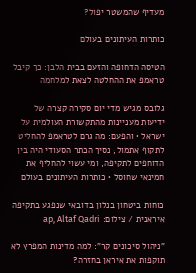מעדיף שהמשטר יפול?

כותרות העיתונים בעולם

הטיסה הדחופה והזעם בבית הלבן: כך קיבל טראמפ את ההחלטה לצאת למלחמה

גלובס מגיש מדי יום סקירה קצרה של ידיעות מעניינות מהתקשורת העולמית על ישראל • והפעם: מה גרם לטראמפ להחליט לתקוף אתמול, נסיך הכתר הסעודי היה בין הדוחפים לתקיפה, ומי עשוי להחליף את חמינאי שחוסל • כותרות העיתונים בעולם

כוחות ביטחון בנלון בדובאי שנפגע בתקיפה איראנית / צילום: ap, Altaf Qadri

"ניהול סיכונים קר": למה מדינות המפרץ לא תוקפות את איראן בחזרה?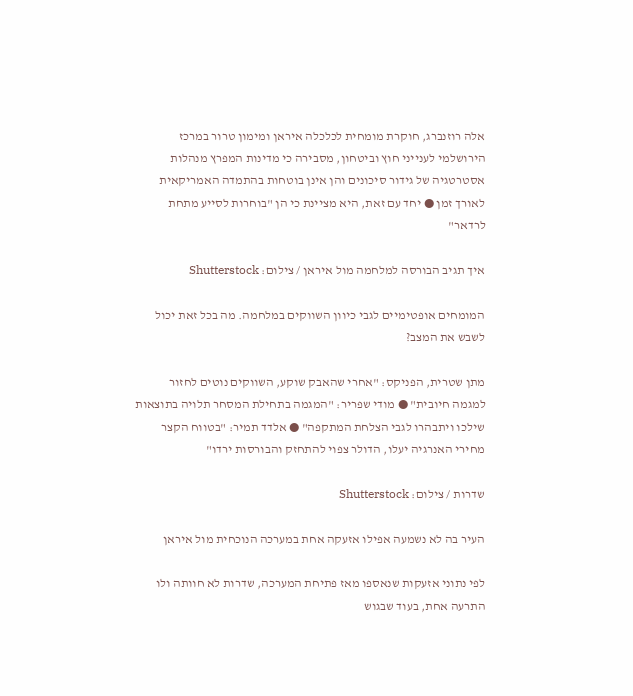אלה רוזנברג, חוקרת מומחית לכלכלה איראן ומימון טרור במרכז הירושלמי לענייני חוץ וביטחון, מסבירה כי מדינות המפרץ מנהלות אסטרטגיה של גידור סיכונים והן אינן בוטחות בהתמדה האמריקאית לאורך זמן ● יחד עם זאת, היא מציינת כי הן "בוחרות לסייע מתחת לרדאר"

איך תגיב הבורסה למלחמה מול איראן / צילום: Shutterstock

המומחים אופטימיים לגבי כיוון השווקים במלחמה. מה בכל זאת יכול לשבש את המצב?

מתן שטרית, הפניקס: "אחרי שהאבק שוקע, השווקים נוטים לחזור למגמה חיובית" ● מודי שפריר: "המגמה בתחילת המסחר תלויה בתוצאות שילכו ויתבהרו לגבי הצלחת המתקפה" ● אלדד תמיר: "בטווח הקצר מחירי האנרגיה יעלו, הדולר צפוי להתחזק והבורסות ירדו"

שדרות / צילום: Shutterstock

העיר בה לא נשמעה אפילו אזעקה אחת במערכה הנוכחית מול איראן

לפי נתוני אזעקות שנאספו מאז פתיחת המערכה, שדרות לא חוותה ולו התרעה אחת, בעוד שבגוש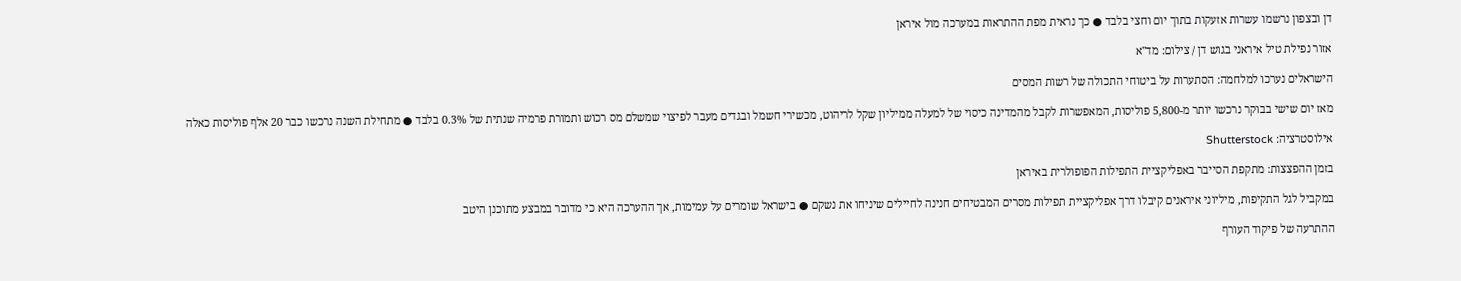דן ובצפון נרשמו עשרות אזעקות בתוך יום וחצי בלבד ● כך נראית מפת ההתראות במערכה מול איראן

אזור נפילת טיל איראני בגוש דן / צילום: מד''א

הישראלים נערכו למלחמה: הסתערות על ביטוחי התכולה של רשות המסים

מאז יום שישי בבוקר נרכשו יותר מ-5,800 פוליסות, המאפשרות לקבל מהמדינה כיסוי של למעלה ממיליון שקל לריהוט, מכשירי חשמל ובגדים מעבר לפיצוי שמשלם מס רכוש ותמורת פרמיה שנתית של 0.3% בלבד ● מתחילת השנה נרכשו כבר 20 אלף פוליסות כאלה

אילוסטרציה: Shutterstock

בזמן ההפצצות: מתקפת הסייבר באפליקציית התפילות הפופולרית באיראן

במקביל לגל התקיפות, מיליוני איראנים קיבלו דרך אפליקציית תפילות מסרים המבטיחים חנינה לחיילים שיניחו את נשקם ● בישראל שומרים על עמימות, אך ההערכה היא כי מדובר במבצע מתוכנן היטב

ההתרעה של פיקוד העורף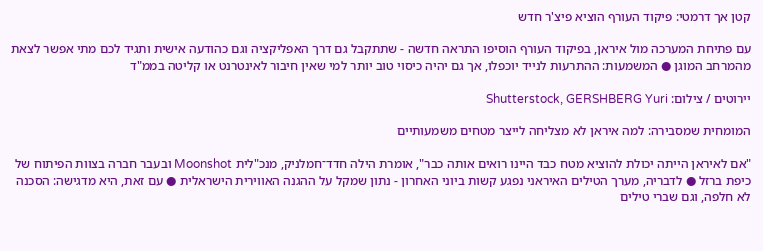קטן אך דרמטי: פיקוד העורף הוציא פיצ'ר חדש

עם פתיחת המערכה מול איראן, בפיקוד העורף הוסיפו התראה חדשה - שתתקבל גם דרך האפליקציה וגם כהודעה אישית ותגיד לכם מתי אפשר לצאת מהמרחב המוגן ● המשמעות: ההתרעות לנייד יוכפלו, אך גם יהיה כיסוי טוב יותר למי שאין חיבור לאינטרנט או קליטה בממ"ד

יירוטים / צילום: Shutterstock, GERSHBERG Yuri

המומחית שמסבירה: למה איראן לא מצליחה לייצר מטחים משמעותיים

"אם לאיראן הייתה יכולת להוציא מטח כבד היינו רואים אותה כבר", אומרת הילה חדד־חמלניק, מנכ"לית Moonshot ובעבר חברה בצוות הפיתוח של כיפת ברזל ● לדבריה, מערך הטילים האיראני נפגע קשות ביוני האחרון - נתון שמקל על ההגנה האווירית הישראלית ● עם זאת, היא מדגישה: הסכנה לא חלפה, וגם שברי טילים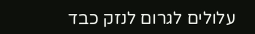עלולים לגרום לנזק כבד